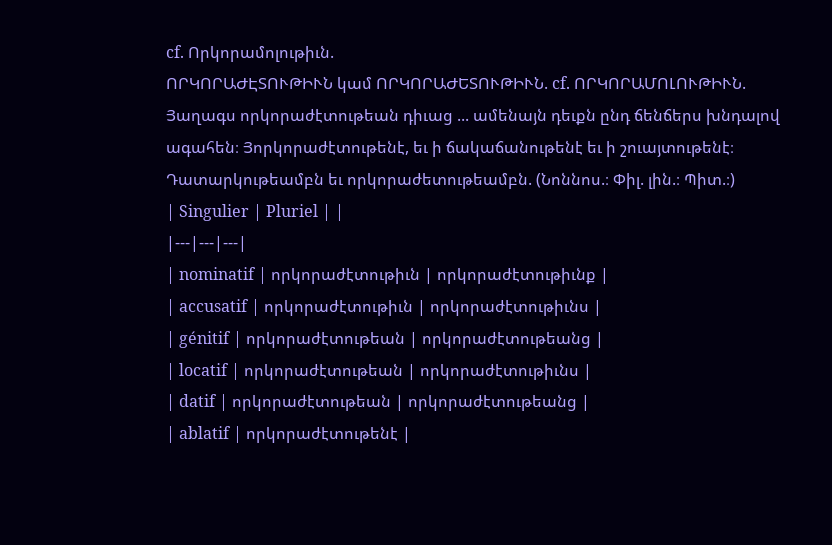cf. Որկորամոլութիւն.
ՈՐԿՈՐԱԺԷՏՈՒԹԻՒՆ կամ ՈՐԿՈՐԱԺԵՏՈՒԹԻՒՆ. cf. ՈՐԿՈՐԱՄՈԼՈՒԹԻՒՆ.
Յաղագս որկորաժէտութեան դիւաց ... ամենայն դեւքն ընդ ճենճերս խնդալով ագահեն։ Յորկորաժէտութենէ, եւ ի ճակաճանութենէ եւ ի շուայտութենէ։ Դատարկութեամբն եւ որկորաժետութեամբն. (Նոննոս.։ Փիլ. լին.։ Պիտ.։)
| Singulier | Pluriel | |
|---|---|---|
| nominatif | որկորաժէտութիւն | որկորաժէտութիւնք |
| accusatif | որկորաժէտութիւն | որկորաժէտութիւնս |
| génitif | որկորաժէտութեան | որկորաժէտութեանց |
| locatif | որկորաժէտութեան | որկորաժէտութիւնս |
| datif | որկորաժէտութեան | որկորաժէտութեանց |
| ablatif | որկորաժէտութենէ |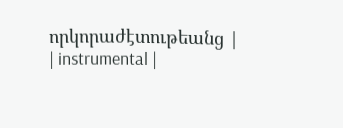որկորաժէտութեանց |
| instrumental |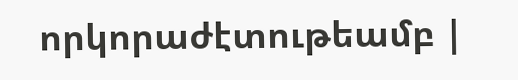որկորաժէտութեամբ |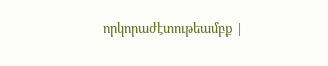որկորաժէտութեամբք |